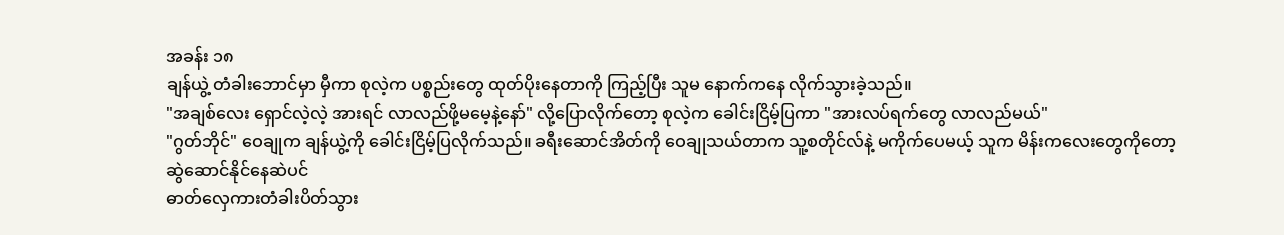အခန်း ၁၈
ချန်ယွဲ့ တံခါးဘောင်မှာ မှီကာ စုလဲ့က ပစ္စည်းတွေ ထုတ်ပိုးနေတာကို ကြည့်ပြီး သူမ နောက်ကနေ လိုက်သွားခဲ့သည်။
"အချစ်လေး ရှောင်လဲ့လဲ့ အားရင် လာလည်ဖို့မမေ့နဲ့နော်" လို့ပြောလိုက်တော့ စုလဲ့က ခေါင်းငြိမ့်ပြကာ "အားလပ်ရက်တွေ လာလည်မယ်"
"ဂွတ်ဘိုင်" ဝေချုက ချန်ယွဲ့ကို ခေါင်းငြိမ့်ပြလိုက်သည်။ ခရီးဆောင်အိတ်ကို ဝေချုသယ်တာက သူ့စတိုင်လ်နဲ့ မကိုက်ပေမယ့် သူက မိန်းကလေးတွေကိုတော့ ဆွဲဆောင်နိုင်နေဆဲပင်
ဓာတ်လှေကားတံခါးပိတ်သွား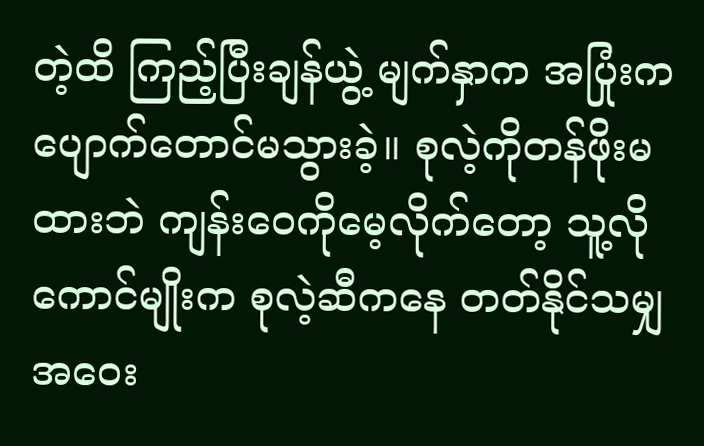တဲ့ထိ ကြည့်ပြီးချန်ယွဲ့ မျက်နှာက အပြုံးက ပျောက်တောင်မသွားခဲ့။ စုလဲ့ကိုတန်ဖိုးမထားဘဲ ကျန်းဝေကိုမေ့လိုက်တော့ သူ့လိုကောင်မျိုးက စုလဲ့ဆီကနေ တတ်နိုင်သမျှ အဝေး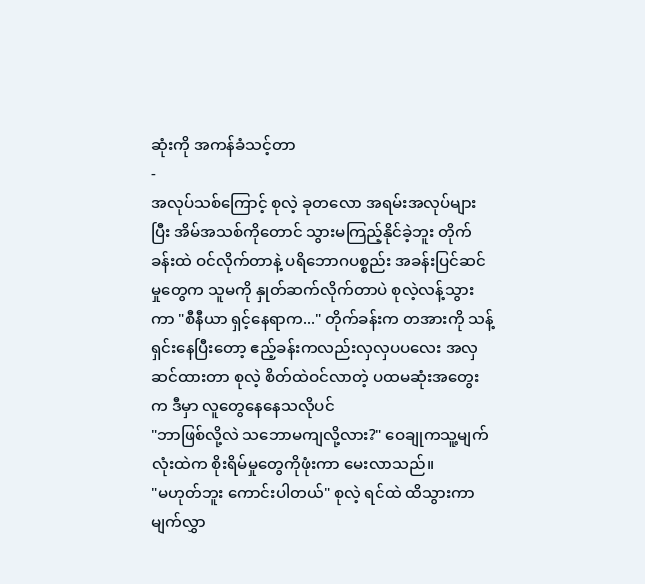ဆုံးကို အကန်ခံသင့်တာ
-
အလုပ်သစ်ကြောင့် စုလဲ့ ခုတလော အရမ်းအလုပ်များပြီး အိမ်အသစ်ကိုတောင် သွားမကြည့်နိုင်ခဲ့ဘူး တိုက်ခန်းထဲ ဝင်လိုက်တာနဲ့ ပရိဘောဂပစ္စည်း အခန်းပြင်ဆင်မှုတွေက သူမကို နှုတ်ဆက်လိုက်တာပဲ စုလဲ့လန့်သွားကာ "စီနီယာ ရှင့်နေရာက..." တိုက်ခန်းက တအားကို သန့်ရှင်းနေပြီးတော့ ဧည့်ခန်းကလည်းလှလှပပလေး အလှဆင်ထားတာ စုလဲ့ စိတ်ထဲဝင်လာတဲ့ ပထမဆုံးအတွေးက ဒီမှာ လူတွေနေနေသလိုပင်
"ဘာဖြစ်လို့လဲ သဘောမကျလို့လား?" ဝေချုကသူ့မျက်လုံးထဲက စိုးရိမ်မှုတွေကိုဖုံးကာ မေးလာသည်။
"မဟုတ်ဘူး ကောင်းပါတယ်" စုလဲ့ ရင်ထဲ ထိသွားကာ မျက်လွှာ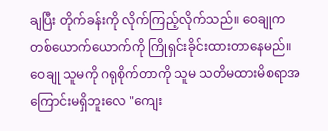ချပြီး တိုက်ခန်းကို လိုက်ကြည့်လိုက်သည်။ ဝေချုက တစ်ယောက်ယောက်ကို ကြိုရှင်းခိုင်းထားတာနေမည်။ ဝေချု သူမကို ဂရုစိုက်တာကို သူမ သတိမထားမိစရာအကြောင်းမရှိဘူးလေ "ကျေး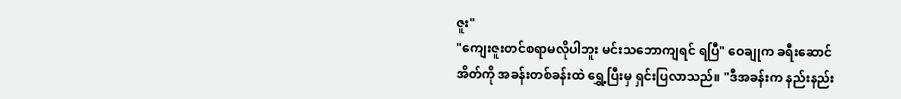ဇူး"
"ကျေးဇူးတင်စရာမလိုပါဘူး မင်းသဘောကျရင် ရပြီ" ဝေချုက ခရီးဆောင်အိတ်ကို အခန်းတစ်ခန်းထဲ ရွှေ့ပြီးမှ ရှင်းပြလာသည်။ "ဒီအခန်းက နည်းနည်း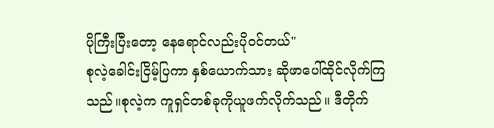ပိုကြီးပြီးတော့ နေရောင်လည်းပိုဝင်တယ်"
စုလဲ့ခေါင်းငြိမ့်ပြကာ နှစ်ယောက်သား ဆိုဖာပေါ်ထိုင်လိုက်ကြသည်။စုလဲ့က ကူရှင်တစ်ခုကိုယူဖက်လိုက်သည်။ ဒီတိုက်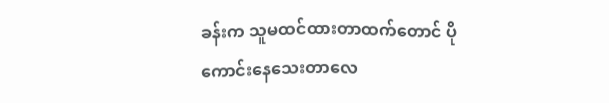ခန်းက သူမထင်ထားတာထက်တောင် ပိုကောင်းနေသေးတာလေ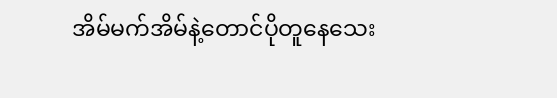အိမ်မက်အိမ်နဲ့တောင်ပိုတူနေသေး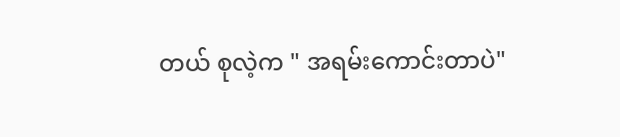တယ် စုလဲ့က " အရမ်းကောင်းတာပဲ"